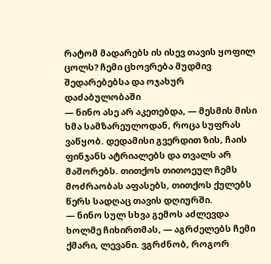რატომ მადარებს ის ისევ თავის ყოფილ ცოლს? ჩემი ცხოვრება მუდმივ შედარებებსა და ოჯახურ დაძაბულობაში
— ნინო ასე არ აკეთებდა, — მესმის მისი ხმა სამზარეულოდან, როცა სუფრას ვაწყობ. დედამისი გვერდით ზის, ჩაის ფინჯანს ატრიალებს და თვალს არ მაშორებს. თითქოს თითოეულ ჩემს მოძრაობას აფასებს, თითქოს ქულებს წერს სადღაც თავის დღიურში.
— ნინო სულ სხვა გემოს აძლევდა ხოლმე ჩიხირთმას, — აგრძელებს ჩემი ქმარი, ლევანი. ვგრძნობ, როგორ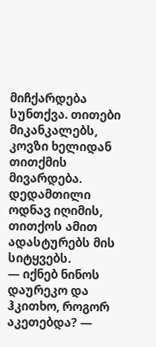მიჩქარდება სუნთქვა. თითები მიკანკალებს, კოვზი ხელიდან თითქმის მივარდება. დედამთილი ოდნავ იღიმის, თითქოს ამით ადასტურებს მის სიტყვებს.
— იქნებ ნინოს დაურეკო და ჰკითხო, როგორ აკეთებდა? —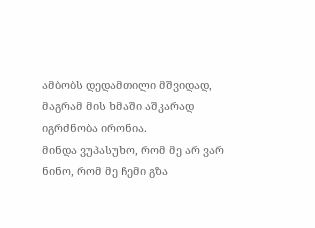ამბობს დედამთილი მშვიდად, მაგრამ მის ხმაში აშკარად იგრძნობა ირონია.
მინდა ვუპასუხო, რომ მე არ ვარ ნინო, რომ მე ჩემი გზა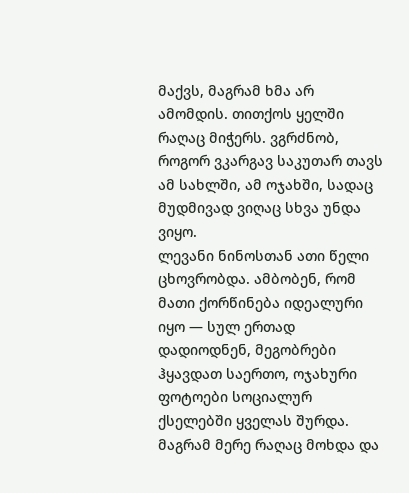მაქვს, მაგრამ ხმა არ ამომდის. თითქოს ყელში რაღაც მიჭერს. ვგრძნობ, როგორ ვკარგავ საკუთარ თავს ამ სახლში, ამ ოჯახში, სადაც მუდმივად ვიღაც სხვა უნდა ვიყო.
ლევანი ნინოსთან ათი წელი ცხოვრობდა. ამბობენ, რომ მათი ქორწინება იდეალური იყო — სულ ერთად დადიოდნენ, მეგობრები ჰყავდათ საერთო, ოჯახური ფოტოები სოციალურ ქსელებში ყველას შურდა. მაგრამ მერე რაღაც მოხდა და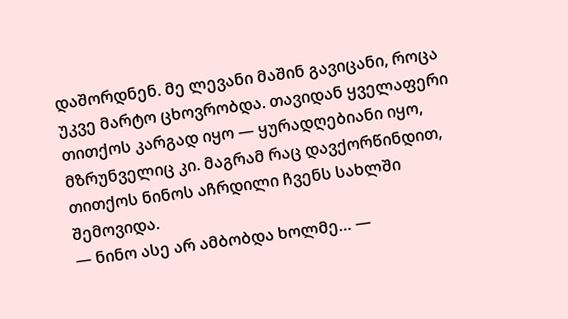დაშორდნენ. მე ლევანი მაშინ გავიცანი, როცა უკვე მარტო ცხოვრობდა. თავიდან ყველაფერი თითქოს კარგად იყო — ყურადღებიანი იყო, მზრუნველიც კი. მაგრამ რაც დავქორწინდით, თითქოს ნინოს აჩრდილი ჩვენს სახლში შემოვიდა.
— ნინო ასე არ ამბობდა ხოლმე… —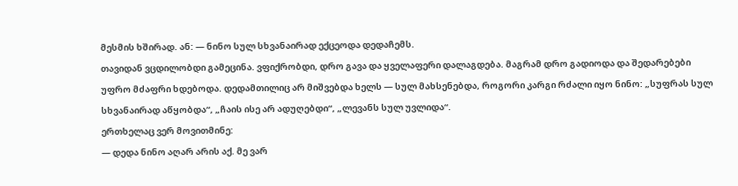მესმის ხშირად. ან: — ნინო სულ სხვანაირად ექცეოდა დედაჩემს.
თავიდან ვცდილობდი გამეცინა. ვფიქრობდი, დრო გავა და ყველაფერი დალაგდება. მაგრამ დრო გადიოდა და შედარებები უფრო მძაფრი ხდებოდა. დედამთილიც არ მიშვებდა ხელს — სულ მახსენებდა, როგორი კარგი რძალი იყო ნინო: „სუფრას სულ სხვანაირად აწყობდა“, „ჩაის ისე არ ადუღებდი“, „ლევანს სულ უვლიდა“.
ერთხელაც ვერ მოვითმინე:
— დედა ნინო აღარ არის აქ. მე ვარ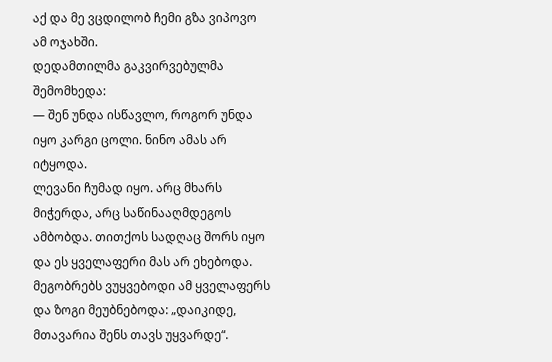აქ და მე ვცდილობ ჩემი გზა ვიპოვო ამ ოჯახში.
დედამთილმა გაკვირვებულმა შემომხედა:
— შენ უნდა ისწავლო, როგორ უნდა იყო კარგი ცოლი. ნინო ამას არ იტყოდა.
ლევანი ჩუმად იყო. არც მხარს მიჭერდა, არც საწინააღმდეგოს ამბობდა. თითქოს სადღაც შორს იყო და ეს ყველაფერი მას არ ეხებოდა.
მეგობრებს ვუყვებოდი ამ ყველაფერს და ზოგი მეუბნებოდა: „დაიკიდე, მთავარია შენს თავს უყვარდე“.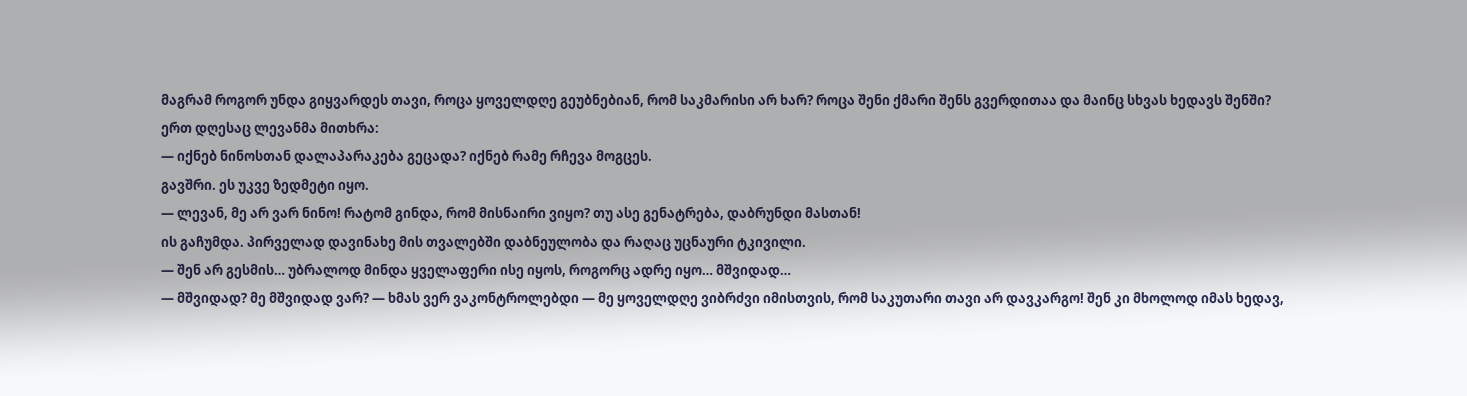მაგრამ როგორ უნდა გიყვარდეს თავი, როცა ყოველდღე გეუბნებიან, რომ საკმარისი არ ხარ? როცა შენი ქმარი შენს გვერდითაა და მაინც სხვას ხედავს შენში?
ერთ დღესაც ლევანმა მითხრა:
— იქნებ ნინოსთან დალაპარაკება გეცადა? იქნებ რამე რჩევა მოგცეს.
გავშრი. ეს უკვე ზედმეტი იყო.
— ლევან, მე არ ვარ ნინო! რატომ გინდა, რომ მისნაირი ვიყო? თუ ასე გენატრება, დაბრუნდი მასთან!
ის გაჩუმდა. პირველად დავინახე მის თვალებში დაბნეულობა და რაღაც უცნაური ტკივილი.
— შენ არ გესმის… უბრალოდ მინდა ყველაფერი ისე იყოს, როგორც ადრე იყო… მშვიდად…
— მშვიდად? მე მშვიდად ვარ? — ხმას ვერ ვაკონტროლებდი — მე ყოველდღე ვიბრძვი იმისთვის, რომ საკუთარი თავი არ დავკარგო! შენ კი მხოლოდ იმას ხედავ,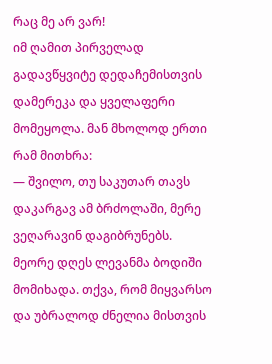რაც მე არ ვარ!
იმ ღამით პირველად გადავწყვიტე დედაჩემისთვის დამერეკა და ყველაფერი მომეყოლა. მან მხოლოდ ერთი რამ მითხრა:
— შვილო, თუ საკუთარ თავს დაკარგავ ამ ბრძოლაში, მერე ვეღარავინ დაგიბრუნებს.
მეორე დღეს ლევანმა ბოდიში მომიხადა. თქვა, რომ მიყვარსო და უბრალოდ ძნელია მისთვის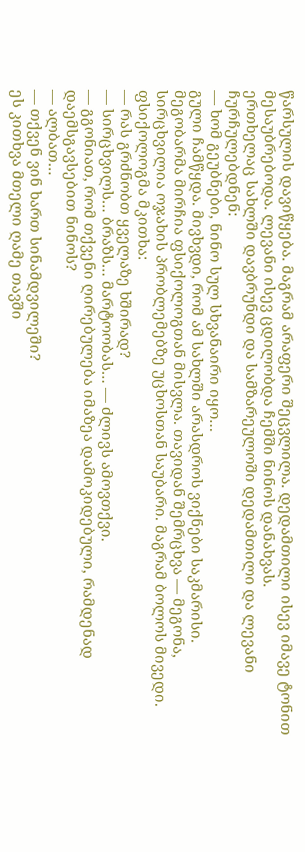წარსულის დავიწყება. მაგრამ არაფერი შეცვლილა. დედამთილი ისევ იმავე ტონით მესაუბრებოდა. ლევანი ისევ ცდილობდა ჩემში ნინოს დანახვას.
ერთხელაც სახლში დავბრუნდი და სამზარეულოში დედამთილი და ლევანი ჩურჩულებდნენ:
— ხომ გეუბნები, ნინო სულ სხვანაირი იყო…
გული ჩამწყდა. მივხვდი, რომ ამ სახლში არასდროს ვიქნები საკმარისი.
მეგობარმა მირჩია ფსიქოლოგთან მისვლა. თავიდან შემრცხვა — მეგონა, სირცხვილია ოჯახის პრობლემებზე უცხოსთან საუბარი. მაგრამ ბოლოს მივედი. ფსიქოლოგმა მკითხა:
— რას გრძნობთ ყველაზე ხშირად?
— სირცხვილს… ბრაზს… მარტოობას… — ძლივს ამოვთქვი.
— გგონიათ, რომ თქვენი ღირებულება იმაზეა დამოკიდებული, რამდენად დაემსგავსებით ნინოს?
— ალბათ…
— თქვენ ვინ ხართ სინამდვილეში?
ეს კითხვა მთელი ღამე თავში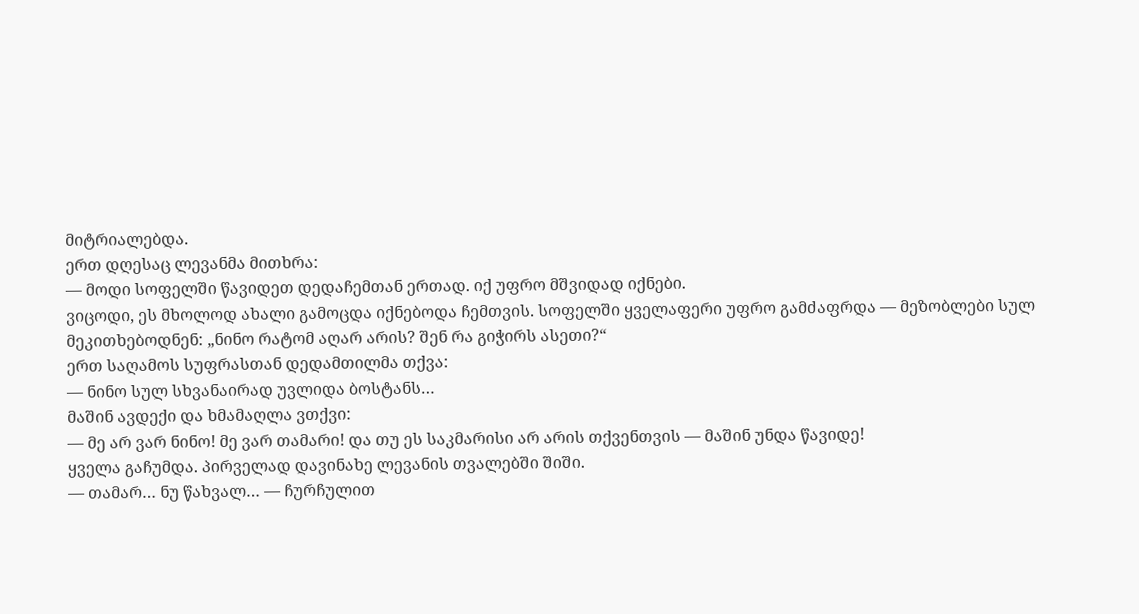მიტრიალებდა.
ერთ დღესაც ლევანმა მითხრა:
— მოდი სოფელში წავიდეთ დედაჩემთან ერთად. იქ უფრო მშვიდად იქნები.
ვიცოდი, ეს მხოლოდ ახალი გამოცდა იქნებოდა ჩემთვის. სოფელში ყველაფერი უფრო გამძაფრდა — მეზობლები სულ მეკითხებოდნენ: „ნინო რატომ აღარ არის? შენ რა გიჭირს ასეთი?“
ერთ საღამოს სუფრასთან დედამთილმა თქვა:
— ნინო სულ სხვანაირად უვლიდა ბოსტანს…
მაშინ ავდექი და ხმამაღლა ვთქვი:
— მე არ ვარ ნინო! მე ვარ თამარი! და თუ ეს საკმარისი არ არის თქვენთვის — მაშინ უნდა წავიდე!
ყველა გაჩუმდა. პირველად დავინახე ლევანის თვალებში შიში.
— თამარ… ნუ წახვალ… — ჩურჩულით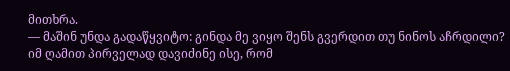მითხრა.
— მაშინ უნდა გადაწყვიტო: გინდა მე ვიყო შენს გვერდით თუ ნინოს აჩრდილი?
იმ ღამით პირველად დავიძინე ისე, რომ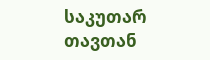საკუთარ თავთან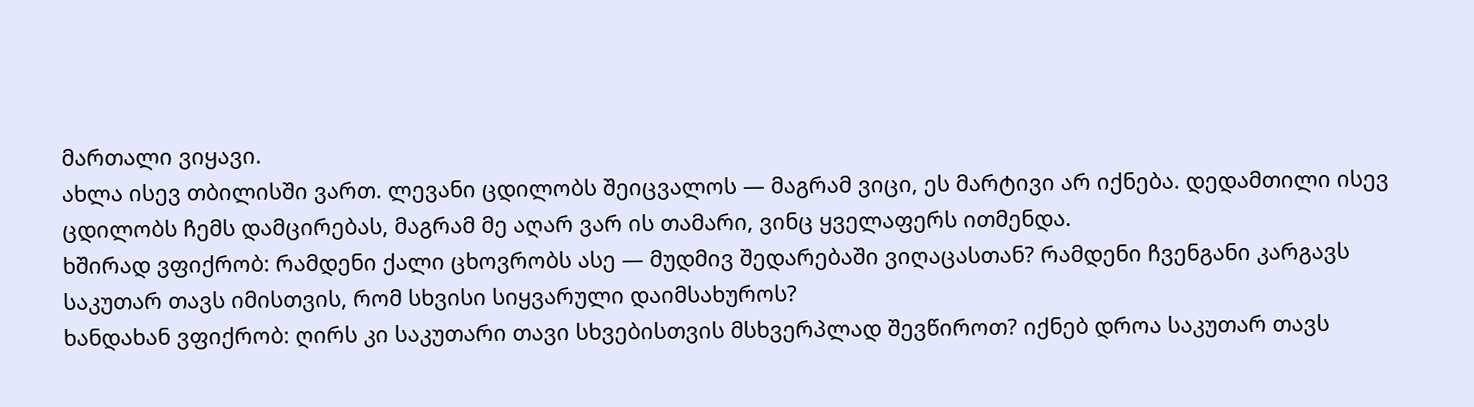მართალი ვიყავი.
ახლა ისევ თბილისში ვართ. ლევანი ცდილობს შეიცვალოს — მაგრამ ვიცი, ეს მარტივი არ იქნება. დედამთილი ისევ ცდილობს ჩემს დამცირებას, მაგრამ მე აღარ ვარ ის თამარი, ვინც ყველაფერს ითმენდა.
ხშირად ვფიქრობ: რამდენი ქალი ცხოვრობს ასე — მუდმივ შედარებაში ვიღაცასთან? რამდენი ჩვენგანი კარგავს საკუთარ თავს იმისთვის, რომ სხვისი სიყვარული დაიმსახუროს?
ხანდახან ვფიქრობ: ღირს კი საკუთარი თავი სხვებისთვის მსხვერპლად შევწიროთ? იქნებ დროა საკუთარ თავს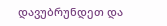დავუბრუნდეთ და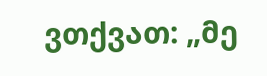ვთქვათ: „მე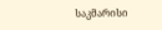საკმარისი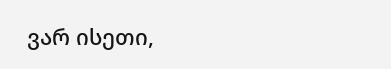ვარ ისეთი,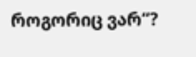როგორიც ვარ“?